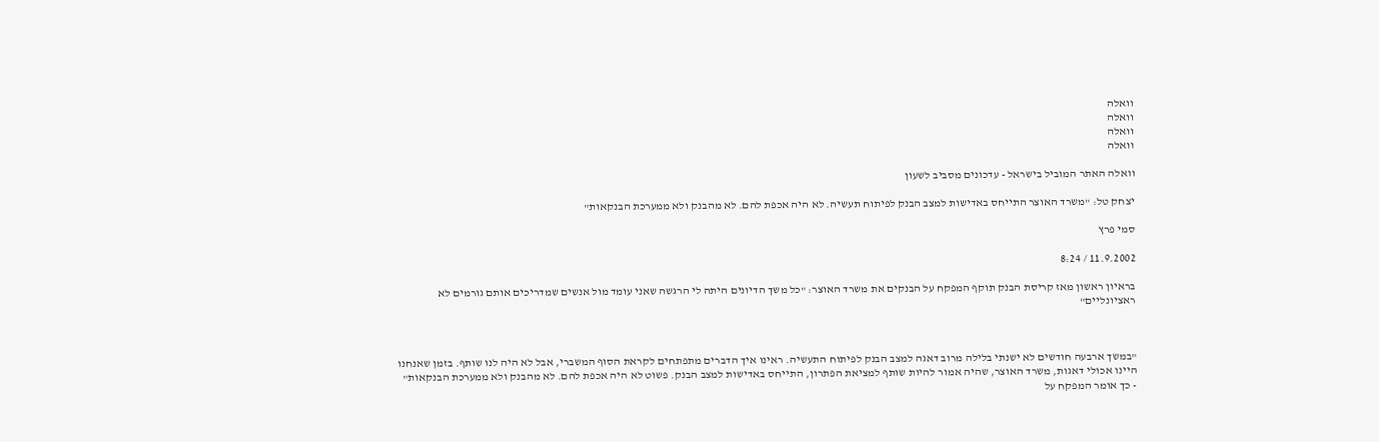וואלה
וואלה
וואלה
וואלה

וואלה האתר המוביל בישראל - עדכונים מסביב לשעון

יצחק טל: "משרד האוצר התייחס באדישות למצב הבנק לפיתוח תעשיה. לא היה אכפת להם. לא מהבנק ולא ממערכת הבנקאות"

סמי פרץ

11.9.2002 / 8:24

בראיון ראשון מאז קריסת הבנק תוקף המפקח על הבנקים את משרד האוצר: "כל משך הדיונים היתה לי הרגשה שאני עומד מול אנשים שמדריכים אותם גורמים לא ראציונליים"



"במשך ארבעה חודשים לא ישנתי בלילה מרוב דאגה למצב הבנק לפיתוח התעשיה. ראינו איך הדברים מתפתחים לקראת הסוף המשברי, אבל לא היה לנו שותף. בזמן שאנחנו היינו אכולי דאגות, משרד האוצר, שהיה אמור להיות שותף למציאת הפתרון, התייחס באדישות למצב הבנק. פשוט לא היה אכפת להם. לא מהבנק ולא ממערכת הבנקאות" - כך אומר המפקח על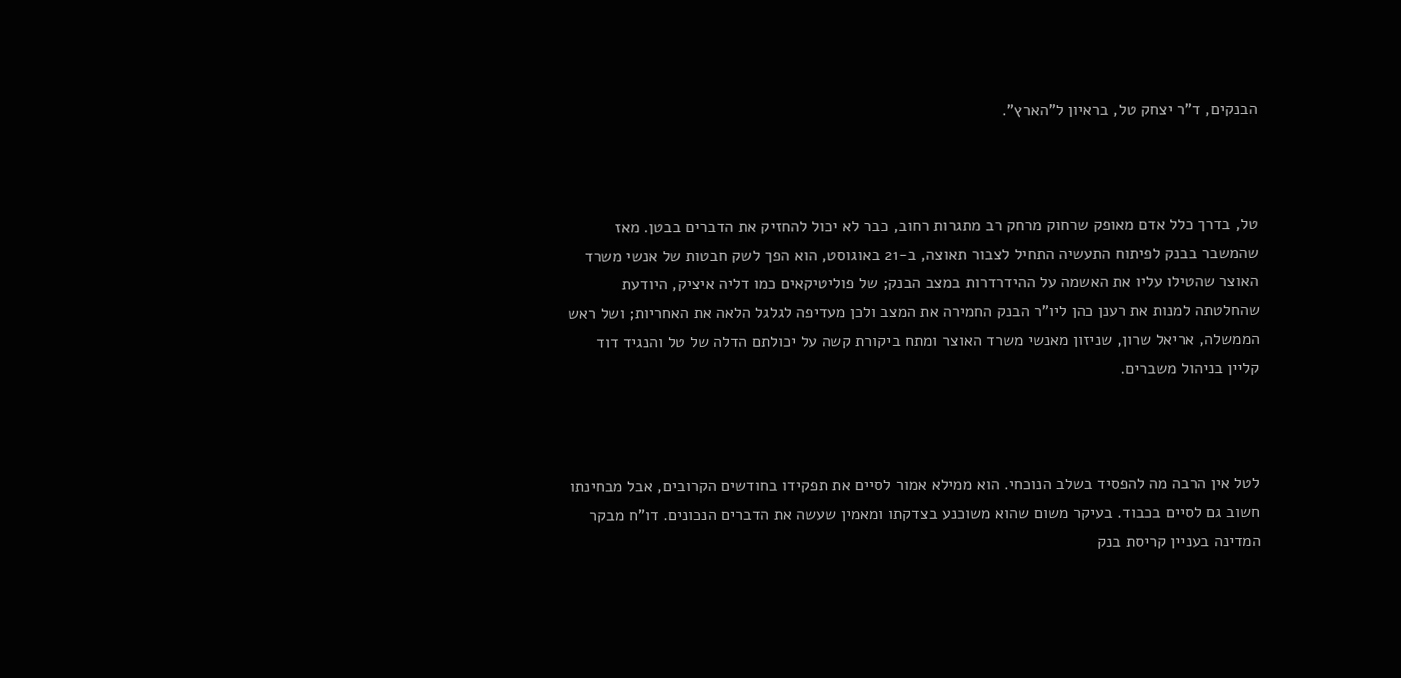הבנקים, ד"ר יצחק טל, בראיון ל"הארץ".



טל, בדרך כלל אדם מאופק שרחוק מרחק רב מתגרות רחוב, כבר לא יכול להחזיק את הדברים בבטן. מאז שהמשבר בבנק לפיתוח התעשיה התחיל לצבור תאוצה, ב-21 באוגוסט, הוא הפך לשק חבטות של אנשי משרד האוצר שהטילו עליו את האשמה על ההידרדרות במצב הבנק; של פוליטיקאים כמו דליה איציק, היודעת שהחלטתה למנות את רענן כהן ליו"ר הבנק החמירה את המצב ולכן מעדיפה לגלגל הלאה את האחריות; ושל ראש הממשלה, אריאל שרון, שניזון מאנשי משרד האוצר ומתח ביקורת קשה על יכולתם הדלה של טל והנגיד דוד קליין בניהול משברים.



לטל אין הרבה מה להפסיד בשלב הנוכחי. הוא ממילא אמור לסיים את תפקידו בחודשים הקרובים, אבל מבחינתו חשוב גם לסיים בכבוד. בעיקר משום שהוא משוכנע בצדקתו ומאמין שעשה את הדברים הנכונים. דו"ח מבקר המדינה בעניין קריסת בנק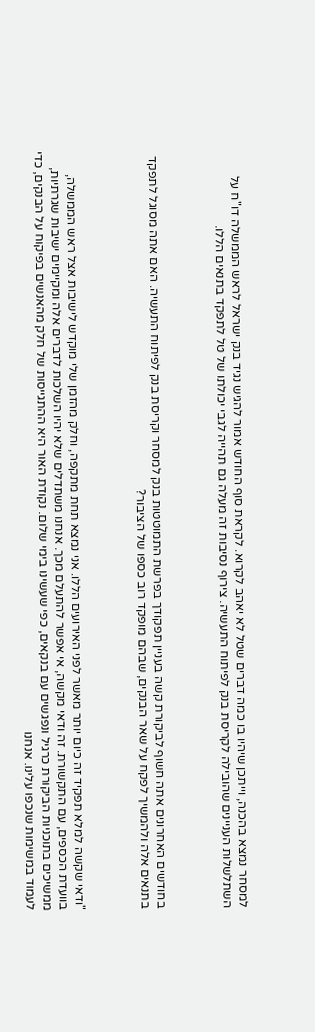למסחר נמצא בהכנה, וייתכן שיהיו בו כמה דברים שטל לא יאהב לקרוא. לקראת סוף החודש אמור להגיש נגיד בנק ישראל לראש הממשלה דו"ח על השתלשלות העניינים שהובילה לקריסת בנק לפיתוח התעשיה. צירוף נסיבות זה מעלה גם תהייה לגבי יכולתו של טל לתפקד בתנאים הללו.



בחודשים האחרונים אתה חשוף לביקורת קשה בעניין תפקודך בפרשת התמוטטות בנק למסחר וקריסת בנק לפיתוח התעשיה. האם אתה מסוגל לתפקד בתנאים אלה ולהמשיך לפקח על שאר הבנקים, שבהם מופקד רוב כספו של הציבור?



"ודאי שקשה למלא תפקיד זה כיום יותר מאשר לפני האירועים הללו. אני נמצא תחת מתקפה, וחלק מהזמן שלי מוקדש לישיבות אצל ראש הממשלה, בוועדת הכספים, עם התקשורת. זה ודאי מקשה, אי אפשר להתעלם מכך. אנחנו משתדלים שלא יהיו השלכות לדברים אלה ומקיימים ישיבות שגרתיות, ממשיכים בתוכניות הביקורת כרגיל ונפגשים עם בנקאים, כפי שעשינו בימי שלום. נקודת האור היא ההתגייסות של חלק מהאנשים בפיקוח על הבנקים, כדי לעמוד במשימות שנכפו עלינו. אנחנו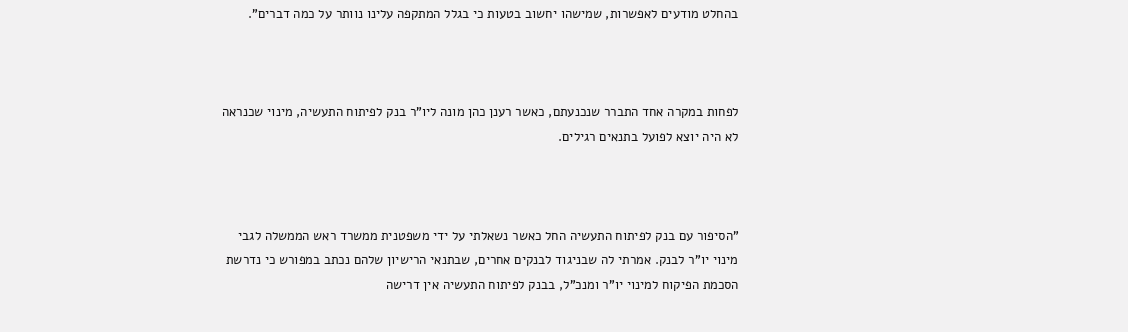בהחלט מודעים לאפשרות, שמישהו יחשוב בטעות כי בגלל המתקפה עלינו נוותר על כמה דברים".



לפחות במקרה אחד התברר שנכנעתם, כאשר רענן כהן מונה ליו"ר בנק לפיתוח התעשיה, מינוי שכנראה לא היה יוצא לפועל בתנאים רגילים.



"הסיפור עם בנק לפיתוח התעשיה החל כאשר נשאלתי על ידי משפטנית ממשרד ראש הממשלה לגבי מינוי יו"ר לבנק. אמרתי לה שבניגוד לבנקים אחרים, שבתנאי הרישיון שלהם נכתב במפורש כי נדרשת הסכמת הפיקוח למינוי יו"ר ומנכ"ל, בבנק לפיתוח התעשיה אין דרישה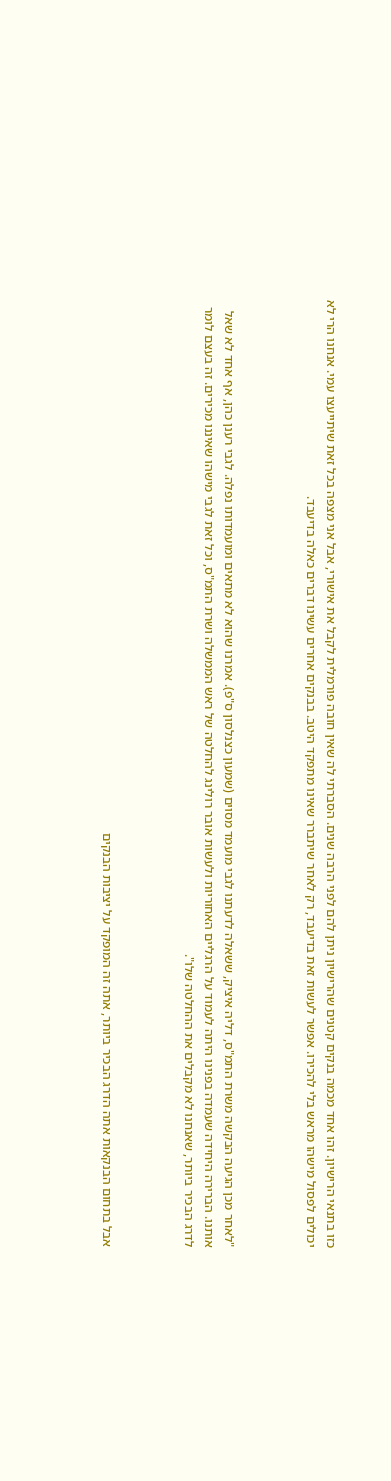כזו בתנאי הרישיון. זהו אחד מכמה בנקים קטנים שהרישיון ניתן להם לפני הרבה שנים. הסברתי לה שאין חובה פורמלית לקבל את אישורי, אבל אני מצפה בכל זאת שיתייעצו עמי. אנחנו הרי לא יכולים לפסול מישהו מראש בלי להכירו. אפשר לעשות זאת בדיעבד, רק לאחר שיתברר שאינו מתפקד היטב. בבנקים אחרים עשינו דברים כאלה בדיעבד.



"לאחר מכן הגיעה הבקשה משרת התמ"ס, דליה איציק, ששאלה לדעתנו לגבי מועמד מסוים (שמעון כצנלסון ס"פ). אמרנו שהוא לא מתאים ומועמדותו נפלה. לגבי רענן כהן, אף אחד לא שאל אותנו. הברירה היחידה שעמדה בפנינו היתה לעמוד על הרגליים האחוריות ולעשות אובר רולינג להחלטה של ראש הממשלה ושרת התמ"ס, וכל זאת לגבי מישהו שאיננו מכירים. זה בעצם לומר לדרג הבכיר ביותר, שאנחנו לא מקבלים את ההחלטה שלו".



אבל בתחום הבנקאות אתה הדרג הבכיר ביותר, אתה זה המופקד על יציבות הבנקים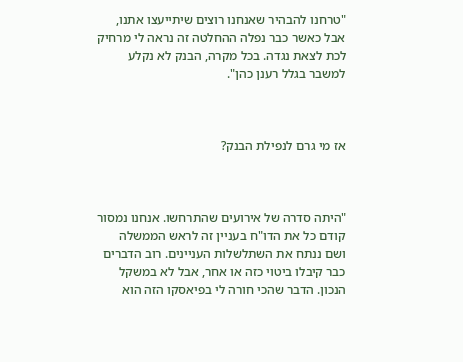"טרחנו להבהיר שאנחנו רוצים שיתייעצו אתנו, אבל כאשר כבר נפלה ההחלטה זה נראה לי מרחיק לכת לצאת נגדה. בכל מקרה, הבנק לא נקלע למשבר בגלל רענן כהן".



אז מי גרם לנפילת הבנק?



"היתה סדרה של אירועים שהתרחשו. אנחנו נמסור קודם כל את הדו"ח בעניין זה לראש הממשלה ושם ננתח את השתלשלות העניינים. רוב הדברים כבר קיבלו ביטוי כזה או אחר, אבל לא במשקל הנכון. הדבר שהכי חורה לי בפיאסקו הזה הוא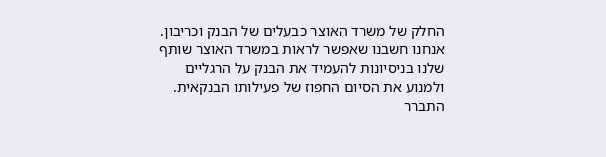החלק של משרד האוצר כבעלים של הבנק וכריבון. אנחנו חשבנו שאפשר לראות במשרד האוצר שותף שלנו בניסיונות להעמיד את הבנק על הרגליים ולמנוע את הסיום החפוז של פעילותו הבנקאית. התברר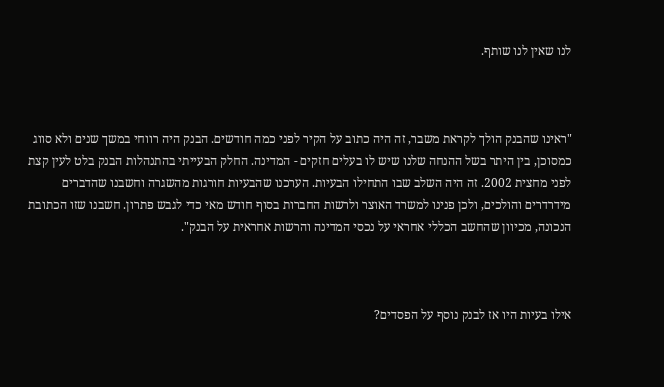לנו שאין לנו שותף.



"ראינו שהבנק הולך לקראת משבר, זה היה כתוב על הקיר לפני כמה חודשים. הבנק היה רווחי במשך שנים ולא סווג כמסוכן, בין היתר בשל ההנחה שלנו שיש לו בעלים חזקים - המדינה. החלק הבעייתי בהתנהלות הבנק בלט לעין קצת לפני מחצית 2002. זה היה השלב שבו התחילו הבעיות. הערכנו שהבעיות חורגות מהשגרה וחשבנו שהדברים מידרדרים והולכים, ולכן פנינו למשרד האוצר ולרשות החברות בסוף חודש מאי כדי לגבש פתרון. חשבנו שזו הכתובת הנכונה, מכיוון שהחשב הכללי אחראי על נכסי המדינה והרשות אחראית על הבנק".



אילו בעיות היו אז לבנק נוסף על הפסדים?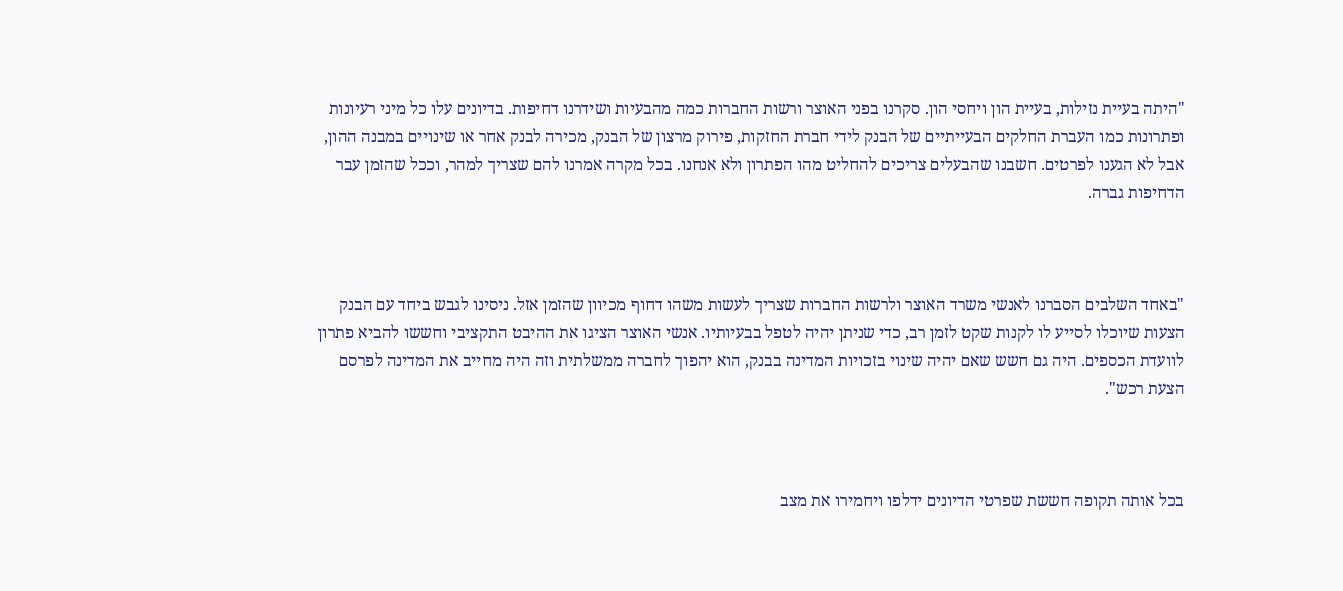"היתה בעיית נזילות, בעיית הון ויחסי הון. סקרנו בפני האוצר ורשות החברות כמה מהבעיות ושידרנו דחיפות. בדיונים עלו כל מיני רעיונות ופתרונות כמו העברת החלקים הבעייתיים של הבנק לידי חברת החזקות, פירוק מרצון של הבנק, מכירה לבנק אחר או שינויים במבנה ההון, אבל לא הגענו לפרטים. חשבנו שהבעלים צריכים להחליט מהו הפתרון ולא אנחנו. בכל מקרה אמרנו להם שצריך למהר, וככל שהזמן עבר הדחיפות גברה.



"באחד השלבים הסברנו לאנשי משרד האוצר ולרשות החברות שצריך לעשות משהו דחוף מכיוון שהזמן אזל. ניסינו לגבש ביחד עם הבנק הצעות שיוכלו לסייע לו לקנות שקט לזמן רב, כדי שניתן יהיה לטפל בבעיותיו. אנשי האוצר הציגו את ההיבט התקציבי וחששו להביא פתרון לוועדת הכספים. היה גם חשש שאם יהיה שינוי בזכויות המדינה בבנק, הוא יהפוך לחברה ממשלתית וזה היה מחייב את המדינה לפרסם הצעת רכש".



בכל אותה תקופה חששת שפרטי הדיונים ידלפו ויחמירו את מצב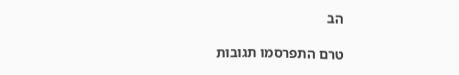הב

טרם התפרסמו תגובות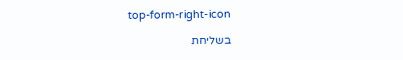top-form-right-icon

בשליחת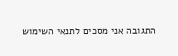התגובה אני מסכים לתנאי השימוש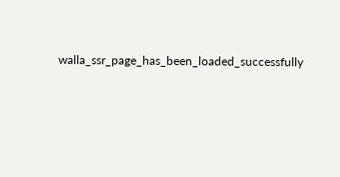walla_ssr_page_has_been_loaded_successfully